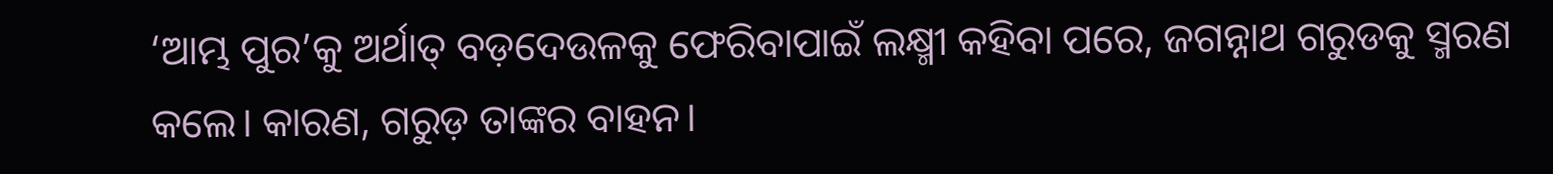‘ଆମ୍ଭ ପୁର’କୁ ଅର୍ଥାତ୍ ବଡ଼ଦେଉଳକୁ ଫେରିବାପାଇଁ ଲକ୍ଷ୍ମୀ କହିବା ପରେ, ଜଗନ୍ନାଥ ଗରୁଡକୁ ସ୍ମରଣ କଲେ। କାରଣ, ଗରୁଡ଼ ତାଙ୍କର ବାହନ।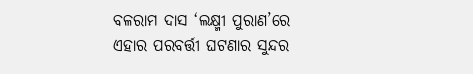ବଳରାମ ଦାସ ‘ଲକ୍ଷ୍ମୀ ପୁରାଣ’ରେ ଏହାର ପରବର୍ତ୍ତୀ ଘଟଣାର ସୁନ୍ଦର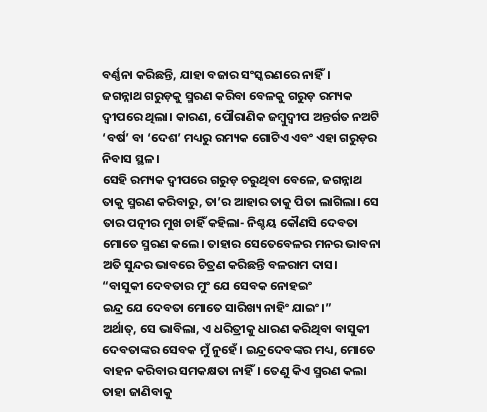ବର୍ଣ୍ଣନା କରିଛନ୍ତି, ଯାହା ବଜାର ସଂସ୍କରଣରେ ନାହିଁ।
ଜଗନ୍ନାଥ ଗରୁଡ଼କୁ ସ୍ମରଣ କରିବା ବେଳକୁ ଗରୁଡ଼ ରମ୍ୟକ ଦ୍ୱୀପରେ ଥିଲା। କାରଣ, ପୌରାଣିକ ଜମ୍ବୁଦ୍ୱୀପ ଅନ୍ତର୍ଗତ ନଅଟି ‘ବର୍ଷ’ ବା ‘ଦେଶ’ ମଧ୍ୟରୁ ରମ୍ୟକ ଗୋଟିଏ ଏବଂ ଏହା ଗରୁଡ଼ର ନିବାସ ସ୍ଥଳ।
ସେହି ରମ୍ୟକ ଦ୍ୱୀପରେ ଗରୁଡ଼ ଚରୁଥିବା ବେଳେ, ଜଗନ୍ନାଥ ତାକୁ ସ୍ମରଣ କରିବାରୁ, ତା’ର ଆହାର ତାକୁ ପିତା ଲାଗିଲା। ସେ ତାର ପତ୍ନୀର ମୁଖ ଚାହିଁ କହିଲା- ନିଶ୍ଚୟ କୌଣସି ଦେବତା ମୋତେ ସ୍ମରଣ କଲେ। ତାହାର ସେତେବେଳର ମନର ଭାବନା ଅତି ସୁନ୍ଦର ଭାବରେ ଚିତ୍ରଣ କରିଛନ୍ତି ବଳରାମ ଦାସ।
“ବାସୁକୀ ଦେବତାର ମୁଂ ଯେ ସେବକ ନୋହଇଂ
ଇନ୍ଦ୍ର ଯେ ଦେବତା ମୋତେ ସାରିଖ୍ୟ ନାହିଂ ଯାଇଂ।”
ଅର୍ଥାତ୍, ସେ ଭାବିଲା, ଏ ଧରିତ୍ରୀକୁ ଧାରଣ କରିଥିବା ବାସୁକୀ ଦେବତାଙ୍କର ସେବକ ମୁଁ ନୁହେଁ। ଇନ୍ଦ୍ରଦେବଙ୍କର ମଧ୍ୟ, ମୋତେ ବାହନ କରିବାର ସମକକ୍ଷତା ନାହିଁ। ତେଣୁ କିଏ ସ୍ମରଣ କଲା ତାହା ଜାଣିବାକୁ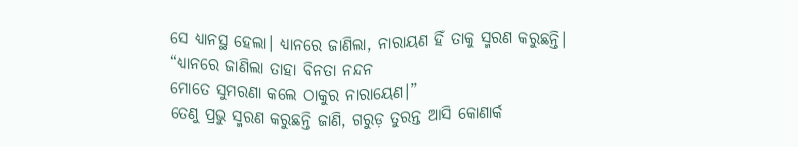ସେ ଧ୍ୟାନସ୍ଥ ହେଲା। ଧ୍ୟାନରେ ଜାଣିଲା, ନାରାୟଣ ହିଁ ତାକୁ ସ୍ମରଣ କରୁଛନ୍ତି।
“ଧ୍ୟାନରେ ଜାଣିଲା ତାହା ବିନତା ନନ୍ଦନ
ମୋତେ ସୁମରଣା କଲେ ଠାକୁର ନାରାୟେଣ।”
ତେଣୁ ପ୍ରଭୁ ସ୍ମରଣ କରୁଛନ୍ତି ଜାଣି, ଗରୁଡ଼ ତୁରନ୍ତ ଆସି କୋଣାର୍କ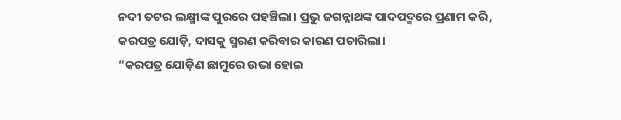ନଦୀ ତଟର ଲକ୍ଷ୍ମୀଙ୍କ ପୁରରେ ପହଞ୍ଚିଲା। ପ୍ରଭୁ ଜଗନ୍ନାଥଙ୍କ ପାଦପଦ୍ମରେ ପ୍ରଣାମ କରି, କରପତ୍ର ଯୋଡ଼ି, ଦାସକୁ ସ୍ମରଣ କରିବାର କାରଣ ପଚାରିଲା।
“କରପତ୍ର ଯୋଡ଼ିଣ ଛାମୁରେ ଉଭା ହୋଇ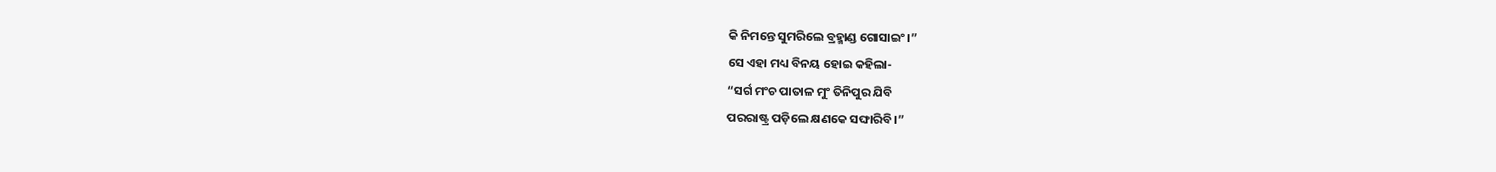କି ନିମନ୍ତେ ସୁମରିଲେ ବ୍ରହ୍ମାଣ୍ଡ ଗୋସାଇଂ।”
ସେ ଏହା ମଧ୍ୟ ବିନୟ ହୋଇ କହିଲା-
“ସର୍ଗ ମଂଚ ପାତାଳ ମୁଂ ତିନିପୁର ଯିବି
ପରରାଷ୍ଟ୍ର ପଡ଼ିଲେ କ୍ଷଣକେ ସଙ୍ଘାରିବି।”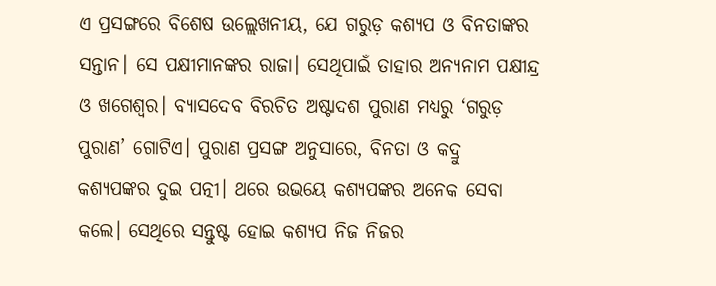ଏ ପ୍ରସଙ୍ଗରେ ବିଶେଷ ଉଲ୍ଲେଖନୀୟ, ଯେ ଗରୁଡ଼ କଶ୍ୟପ ଓ ବିନତାଙ୍କର ସନ୍ତାନ। ସେ ପକ୍ଷୀମାନଙ୍କର ରାଜା। ସେଥିପାଇଁ ତାହାର ଅନ୍ୟନାମ ପକ୍ଷୀନ୍ଦ୍ର ଓ ଖଗେଶ୍ୱର। ବ୍ୟାସଦେବ ବିରଚିତ ଅଷ୍ଟାଦଶ ପୁରାଣ ମଧ୍ୟରୁ ‘ଗରୁଡ଼ ପୁରାଣ’ ଗୋଟିଏ। ପୁରାଣ ପ୍ରସଙ୍ଗ ଅନୁସାରେ, ବିନତା ଓ କଦ୍ରୁ କଶ୍ୟପଙ୍କର ଦୁଇ ପତ୍ନୀ। ଥରେ ଉଭୟେ କଶ୍ୟପଙ୍କର ଅନେକ ସେବା କଲେ। ସେଥିରେ ସନ୍ତୁଷ୍ଟ ହୋଇ କଶ୍ୟପ ନିଜ ନିଜର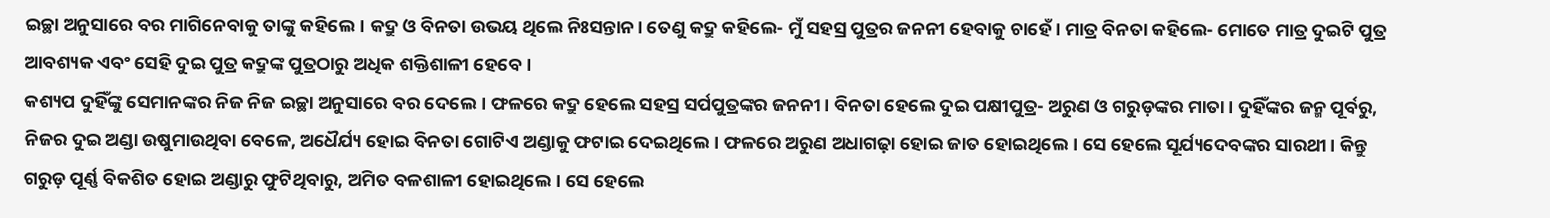ଇଚ୍ଛା ଅନୁସାରେ ବର ମାଗିନେବାକୁ ତାଙ୍କୁ କହିଲେ। କଦ୍ରୁ ଓ ବିନତା ଉଭୟ ଥିଲେ ନିଃସନ୍ତାନ। ତେଣୁ କଦ୍ରୁ କହିଲେ- ମୁଁ ସହସ୍ର ପୁତ୍ରର ଜନନୀ ହେବାକୁ ଚାହେଁ। ମାତ୍ର ବିନତା କହିଲେ- ମୋତେ ମାତ୍ର ଦୁଇଟି ପୁତ୍ର ଆବଶ୍ୟକ ଏବଂ ସେହି ଦୁଇ ପୁତ୍ର କଦ୍ରୁଙ୍କ ପୁତ୍ରଠାରୁ ଅଧିକ ଶକ୍ତିଶାଳୀ ହେବେ।
କଶ୍ୟପ ଦୁହିଁଙ୍କୁ ସେମାନଙ୍କର ନିଜ ନିଜ ଇଚ୍ଛା ଅନୁସାରେ ବର ଦେଲେ। ଫଳରେ କଦ୍ରୁ ହେଲେ ସହସ୍ର ସର୍ପପୁତ୍ରଙ୍କର ଜନନୀ। ବିନତା ହେଲେ ଦୁଇ ପକ୍ଷୀପୁତ୍ର- ଅରୁଣ ଓ ଗରୁଡ଼ଙ୍କର ମାତା। ଦୁହିଁଙ୍କର ଜନ୍ମ ପୂର୍ବରୁ, ନିଜର ଦୁଇ ଅଣ୍ଡା ଉଷୁମାଉଥିବା ବେଳେ, ଅଧୈର୍ଯ୍ୟ ହୋଇ ବିନତା ଗୋଟିଏ ଅଣ୍ଡାକୁ ଫଟାଇ ଦେଇଥିଲେ। ଫଳରେ ଅରୁଣ ଅଧାଗଢ଼ା ହୋଇ ଜାତ ହୋଇଥିଲେ। ସେ ହେଲେ ସୂର୍ଯ୍ୟଦେବଙ୍କର ସାରଥୀ। କିନ୍ତୁ ଗରୁଡ଼ ପୂର୍ଣ୍ଣ ବିକଶିତ ହୋଇ ଅଣ୍ଡାରୁ ଫୁଟିଥିବାରୁ, ଅମିତ ବଳଶାଳୀ ହୋଇଥିଲେ। ସେ ହେଲେ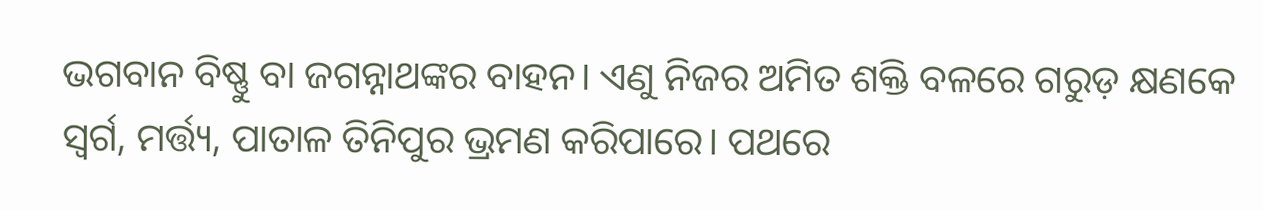ଭଗବାନ ବିଷ୍ଣୁ ବା ଜଗନ୍ନାଥଙ୍କର ବାହନ। ଏଣୁ ନିଜର ଅମିତ ଶକ୍ତି ବଳରେ ଗରୁଡ଼ କ୍ଷଣକେ ସ୍ୱର୍ଗ, ମର୍ତ୍ତ୍ୟ, ପାତାଳ ତିନିପୁର ଭ୍ରମଣ କରିପାରେ। ପଥରେ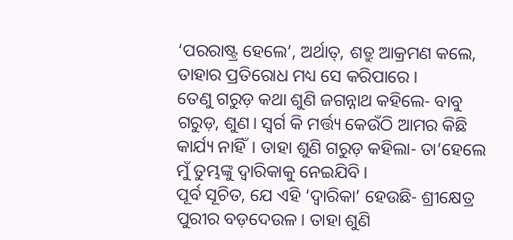‘ପରରାଷ୍ଟ୍ର ହେଲେ’, ଅର୍ଥାତ୍, ଶତ୍ରୁ ଆକ୍ରମଣ କଲେ, ତାହାର ପ୍ରତିରୋଧ ମଧ୍ୟ ସେ କରିପାରେ।
ତେଣୁ ଗରୁଡ଼ କଥା ଶୁଣି ଜଗନ୍ନାଥ କହିଲେ- ବାବୁ ଗରୁଡ଼, ଶୁଣ। ସ୍ୱର୍ଗ କି ମର୍ତ୍ତ୍ୟ କେଉଁଠି ଆମର କିଛି କାର୍ଯ୍ୟ ନାହିଁ। ତାହା ଶୁଣି ଗରୁଡ଼ କହିଲା- ତା’ହେଲେ ମୁଁ ତୁମ୍ଭଙ୍କୁ ଦ୍ୱାରିକାକୁ ନେଇଯିବି।
ପୂର୍ବ ସୂଚିତ, ଯେ ଏହି ‘ଦ୍ୱାରିକା’ ହେଉଛି- ଶ୍ରୀକ୍ଷେତ୍ର ପୁରୀର ବଡ଼ଦେଉଳ। ତାହା ଶୁଣି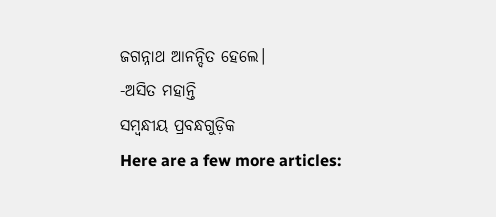ଜଗନ୍ନାଥ ଆନନ୍ଦିତ ହେଲେ।
-ଅସିତ ମହାନ୍ତି
ସମ୍ବନ୍ଧୀୟ ପ୍ରବନ୍ଧଗୁଡ଼ିକ
Here are a few more articles: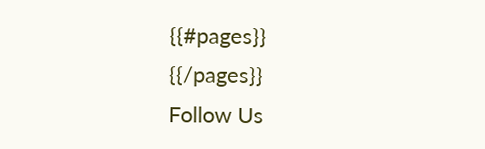{{#pages}}
{{/pages}}
Follow Us